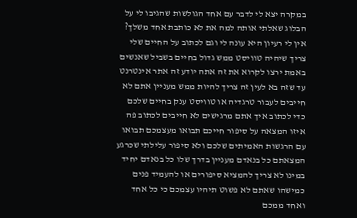במקרה יצא לי לדבר עם אחד הגולשות שהגיבו לי על הבלוג שאלתי אותה למה את לא כותבת אחד משלך? אין לי רעיון היא עונה לי וגם לכתוב על החיים שלי צריך שיהיה טוויסט ממש גדול בחיים בשביל שאנשים באמת ירצו לקרוא את זה אתה יודע זה אתר אינטרנט עד שזה בא לעין זה צריך להיות ממש מעניין אתם לא חייבים לעבור טרגדיה או טוויסט ענק בחיים שלכם כדי לכתוב איך אתם מרגישים לא חייבים לכתוב פה איזו המצאה על סיפור חייכם תבואו מעצמכם תבואו עם הרגשות האמיתים שלכם ולא סיפור עלילתי שכרגע המצאתם כל בנאדם מעניין בדרך שלו כל בנאדם יחיד במינו לא צריך להמציא סיפורים או להעמיד פנים כמישהו שאתם לא פשוט תיהיו עצמכם כי כל אחד ואחד ממכם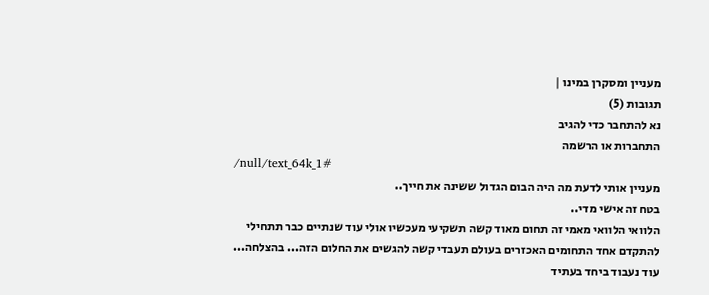מעניין ומסקרן במינו |
תגובות (5)
נא להתחבר כדי להגיב
התחברות או הרשמה
/null/text_64k_1#
מעניין אותי לדעת מה היה הבום הגדול ששינה את חייך..
בטח זה אישי מדי..
הלוואי הלוואי מאמי זה תחום מאוד קשה תשקיעי מעכשיו אולי עוד שנתיים כבר תתחילי להתקדם אחד התחומים האכזרים בעולם תעבדי קשה להגשים את החלום הזה... בהצלחה... עוד נעבוד ביחד בעתיד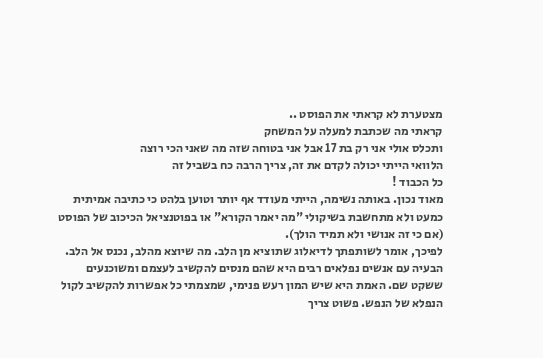מצטערת לא קראתי את הפוסט ..
קראתי מה שכתבת למעלה על המשחק
ותכלס אולי אני רק בת 17 אבל אני בטוחה שזה מה שאני הכי רוצה
הלוואי הייתי יכולה לקדם את זה, צריך הרבה כח בשביל זה
כל הכבוד !
מאוד נכון. באותה נשימה, הייתי מעודד אף יותר וטוען בלהט כי כתיבה אמיתית כמעט ולא מתחשבת בשיקולי "מה יאמר הקורא" או בפוטנציאל הכיכוב של הפוסט (אם כי זה אנושי ולא תמיד הולך).
לפיכך, אומר לשותפתך לדיאלוג שתוציא מן הלב. מה שיוצא מהלב, נכנס אל הלב. הבעיה עם אנשים נפלאים רבים היא שהם מנסים להקשיב לעצמם ומשוכנעים ששקט שם. האמת היא שיש המון רעש פנימי, שמצמתי כל אפשרות להקשיב לקול הנפלא של הנפש. פשוט צריך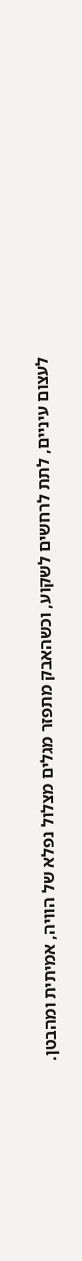לעצום עיניים, לתת לרחשים לשקוע, וכשהאבק מתפזר מגלים מצלול נפלא של הוויה, אמיתית ומהבטן.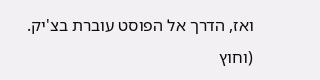ואז, הדרך אל הפוסט עוברת בצ'יק.
(וחוץ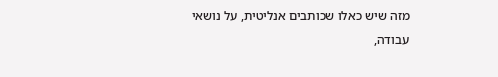מזה שיש כאלו שכותבים אנליטית, על נושאי עבודה,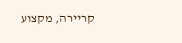קריירה, מקצוע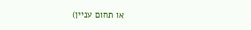או תחום עניין)